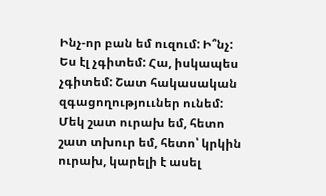Ինչ-որ բան եմ ուզում: Ի՞նչ: Ես էլ չգիտեմ: Հա, իսկապես չգիտեմ: Շատ հակասական զգացողություւներ ունեմ: Մեկ շատ ուրախ եմ, հետո շատ տխուր եմ, հետո՝ կրկին ուրախ, կարելի է ասել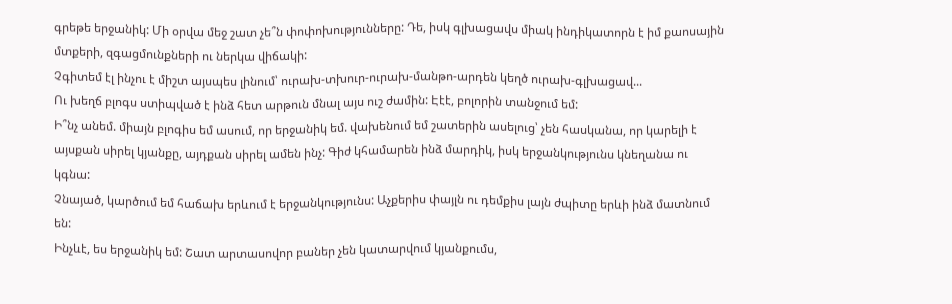գրեթե երջանիկ: Մի օրվա մեջ շատ չե՞ն փոփոխությունները: Դե, իսկ գլխացավս միակ ինդիկատորն է իմ քաոսային մտքերի, զգացմունքների ու ներկա վիճակի:
Չգիտեմ էլ ինչու է միշտ այսպես լինում՝ ուրախ-տխուր-ուրախ-մանթո-արդեն կեղծ ուրախ-գլխացավ...
Ու խեղճ բլոգս ստիպված է ինձ հետ արթուն մնալ այս ուշ ժամին: Էէէ, բոլորին տանջում եմ:
Ի՞նչ անեմ. միայն բլոգիս եմ ասում, որ երջանիկ եմ. վախենում եմ շատերին ասելուց՝ չեն հասկանա, որ կարելի է այսքան սիրել կյանքը, այդքան սիրել ամեն ինչ: Գիժ կհամարեն ինձ մարդիկ, իսկ երջանկությունս կնեղանա ու կգնա:
Չնայած, կարծում եմ հաճախ երևում է երջանկությունս: Աչքերիս փայլն ու դեմքիս լայն ժպիտը երևի ինձ մատնում են:
Ինչևէ, ես երջանիկ եմ: Շատ արտասովոր բաներ չեն կատարվում կյանքումս,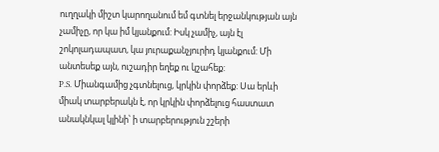ուղղակի միշտ կարողանում եմ գտնել երջանկության այն չամիչը, որ կա իմ կյանքում: Իսկ չամիչ, այն էլ շոկոլադապատ, կա յուրաքանչյուրիդ կյանքում: Մի անտեսեք այն, ուշադիր եղեք ու կշահեք:
P.S. Միանգամից չգտնելուց, կրկին փորձեք: Սա երևի միակ տարբերակն է, որ կրկին փորձելուց հաստատ անակնկալ կլինի՝ ի տարբերություն շշերի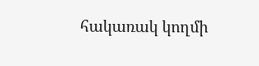հակառակ կողմի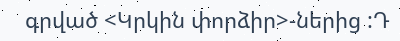գրված <Կրկին փորձիր>-ներից :Դ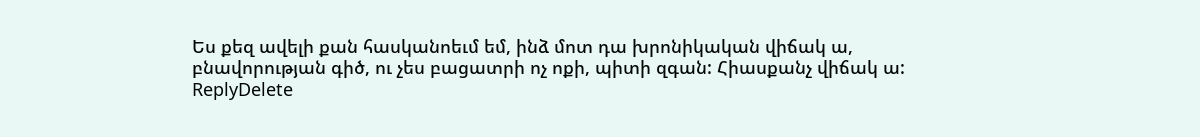Ես քեզ ավելի քան հասկանոեւմ եմ, ինձ մոտ դա խրոնիկական վիճակ ա, բնավորության գիծ, ու չես բացատրի ոչ ոքի, պիտի զգան: Հիասքանչ վիճակ ա:
ReplyDelete